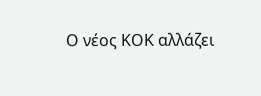Ο νέος ΚΟΚ αλλάζει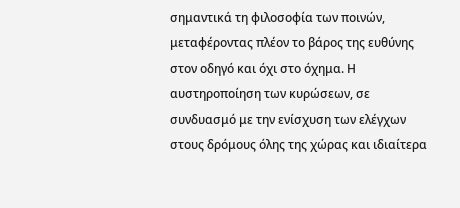σημαντικά τη φιλοσοφία των ποινών, μεταφέροντας πλέον το βάρος της ευθύνης στον οδηγό και όχι στο όχημα. Η αυστηροποίηση των κυρώσεων, σε συνδυασμό με την ενίσχυση των ελέγχων στους δρόμους όλης της χώρας και ιδιαίτερα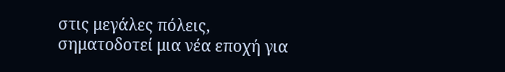στις μεγάλες πόλεις, σηματοδοτεί μια νέα εποχή για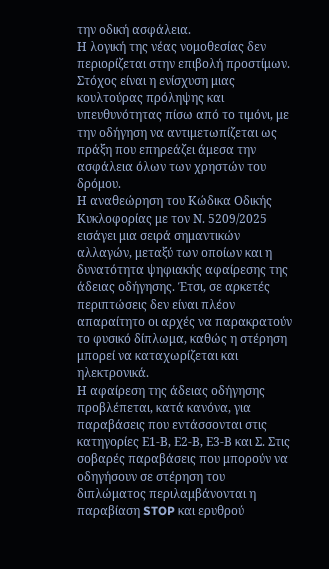την οδική ασφάλεια.
Η λογική της νέας νομοθεσίας δεν περιορίζεται στην επιβολή προστίμων. Στόχος είναι η ενίσχυση μιας κουλτούρας πρόληψης και υπευθυνότητας πίσω από το τιμόνι, με την οδήγηση να αντιμετωπίζεται ως πράξη που επηρεάζει άμεσα την ασφάλεια όλων των χρηστών του δρόμου.
Η αναθεώρηση του Κώδικα Οδικής Κυκλοφορίας με τον Ν. 5209/2025 εισάγει μια σειρά σημαντικών αλλαγών, μεταξύ των οποίων και η δυνατότητα ψηφιακής αφαίρεσης της άδειας οδήγησης. Έτσι, σε αρκετές περιπτώσεις δεν είναι πλέον απαραίτητο οι αρχές να παρακρατούν το φυσικό δίπλωμα, καθώς η στέρηση μπορεί να καταχωρίζεται και ηλεκτρονικά.
Η αφαίρεση της άδειας οδήγησης προβλέπεται, κατά κανόνα, για παραβάσεις που εντάσσονται στις κατηγορίες Ε1-Β, Ε2-Β, Ε3-Β και Σ. Στις σοβαρές παραβάσεις που μπορούν να οδηγήσουν σε στέρηση του διπλώματος περιλαμβάνονται η παραβίαση STOP και ερυθρού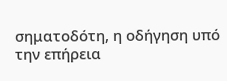σηματοδότη, η οδήγηση υπό την επήρεια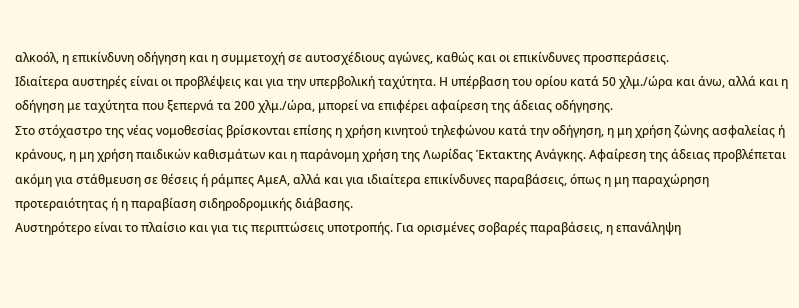αλκοόλ, η επικίνδυνη οδήγηση και η συμμετοχή σε αυτοσχέδιους αγώνες, καθώς και οι επικίνδυνες προσπεράσεις.
Ιδιαίτερα αυστηρές είναι οι προβλέψεις και για την υπερβολική ταχύτητα. Η υπέρβαση του ορίου κατά 50 χλμ./ώρα και άνω, αλλά και η οδήγηση με ταχύτητα που ξεπερνά τα 200 χλμ./ώρα, μπορεί να επιφέρει αφαίρεση της άδειας οδήγησης.
Στο στόχαστρο της νέας νομοθεσίας βρίσκονται επίσης η χρήση κινητού τηλεφώνου κατά την οδήγηση, η μη χρήση ζώνης ασφαλείας ή κράνους, η μη χρήση παιδικών καθισμάτων και η παράνομη χρήση της Λωρίδας Έκτακτης Ανάγκης. Αφαίρεση της άδειας προβλέπεται ακόμη για στάθμευση σε θέσεις ή ράμπες ΑμεΑ, αλλά και για ιδιαίτερα επικίνδυνες παραβάσεις, όπως η μη παραχώρηση προτεραιότητας ή η παραβίαση σιδηροδρομικής διάβασης.
Αυστηρότερο είναι το πλαίσιο και για τις περιπτώσεις υποτροπής. Για ορισμένες σοβαρές παραβάσεις, η επανάληψη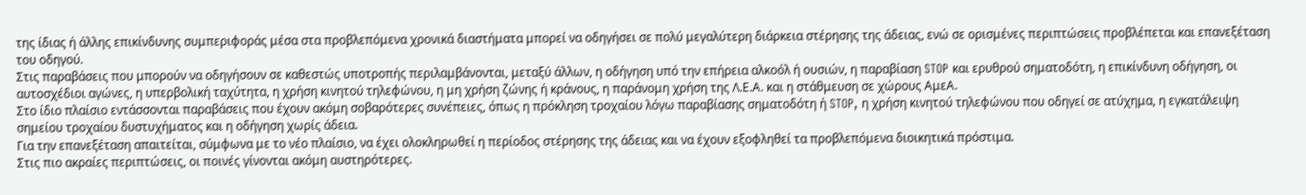της ίδιας ή άλλης επικίνδυνης συμπεριφοράς μέσα στα προβλεπόμενα χρονικά διαστήματα μπορεί να οδηγήσει σε πολύ μεγαλύτερη διάρκεια στέρησης της άδειας, ενώ σε ορισμένες περιπτώσεις προβλέπεται και επανεξέταση του οδηγού.
Στις παραβάσεις που μπορούν να οδηγήσουν σε καθεστώς υποτροπής περιλαμβάνονται, μεταξύ άλλων, η οδήγηση υπό την επήρεια αλκοόλ ή ουσιών, η παραβίαση STOP και ερυθρού σηματοδότη, η επικίνδυνη οδήγηση, οι αυτοσχέδιοι αγώνες, η υπερβολική ταχύτητα, η χρήση κινητού τηλεφώνου, η μη χρήση ζώνης ή κράνους, η παράνομη χρήση της Λ.Ε.Α. και η στάθμευση σε χώρους ΑμεΑ.
Στο ίδιο πλαίσιο εντάσσονται παραβάσεις που έχουν ακόμη σοβαρότερες συνέπειες, όπως η πρόκληση τροχαίου λόγω παραβίασης σηματοδότη ή STOP, η χρήση κινητού τηλεφώνου που οδηγεί σε ατύχημα, η εγκατάλειψη σημείου τροχαίου δυστυχήματος και η οδήγηση χωρίς άδεια.
Για την επανεξέταση απαιτείται, σύμφωνα με το νέο πλαίσιο, να έχει ολοκληρωθεί η περίοδος στέρησης της άδειας και να έχουν εξοφληθεί τα προβλεπόμενα διοικητικά πρόστιμα.
Στις πιο ακραίες περιπτώσεις, οι ποινές γίνονται ακόμη αυστηρότερες.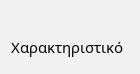Χαρακτηριστικό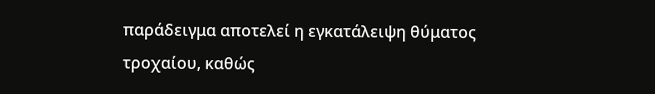παράδειγμα αποτελεί η εγκατάλειψη θύματος τροχαίου, καθώς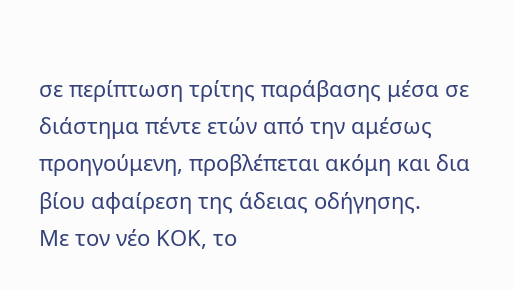σε περίπτωση τρίτης παράβασης μέσα σε διάστημα πέντε ετών από την αμέσως προηγούμενη, προβλέπεται ακόμη και δια βίου αφαίρεση της άδειας οδήγησης.
Με τον νέο ΚΟΚ, το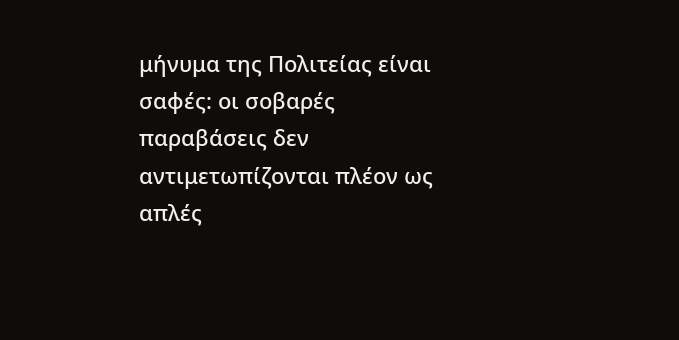μήνυμα της Πολιτείας είναι σαφές: οι σοβαρές παραβάσεις δεν αντιμετωπίζονται πλέον ως απλές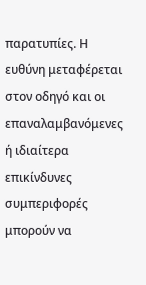παρατυπίες. Η ευθύνη μεταφέρεται στον οδηγό και οι επαναλαμβανόμενες ή ιδιαίτερα επικίνδυνες συμπεριφορές μπορούν να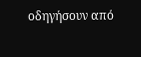οδηγήσουν από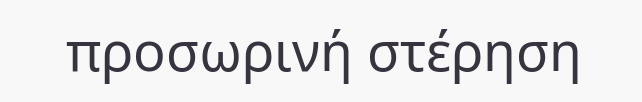προσωρινή στέρηση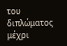του διπλώματος μέχρι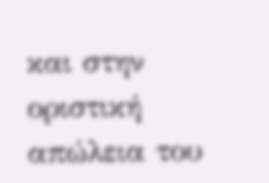και στην οριστική απώλεια του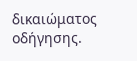δικαιώματος οδήγησης.